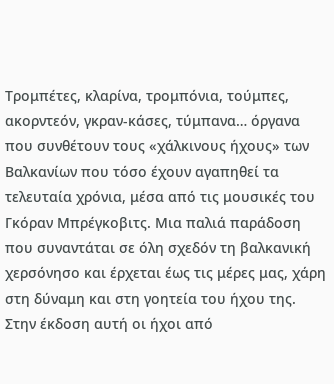Τρομπέτες, κλαρίνα, τρομπόνια, τούμπες, ακορντεόν, γκραν-κάσες, τύμπανα… όργανα που συνθέτουν τους «χάλκινους ήχους» των Βαλκανίων που τόσο έχουν αγαπηθεί τα τελευταία χρόνια, μέσα από τις μουσικές του Γκόραν Μπρέγκοβιτς. Μια παλιά παράδοση που συναντάται σε όλη σχεδόν τη βαλκανική χερσόνησο και έρχεται έως τις μέρες μας, χάρη στη δύναμη και στη γοητεία του ήχου της. Στην έκδοση αυτή οι ήχοι από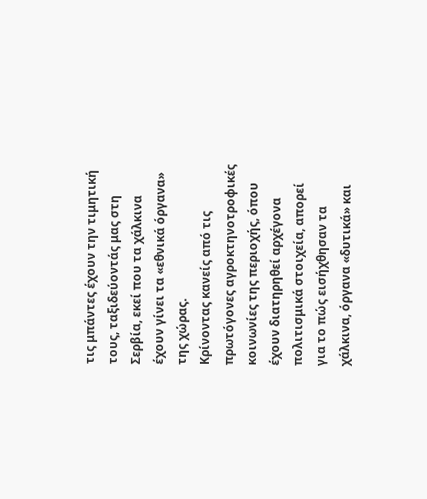τις μπάντες έχουν την τιμητική τους, ταξιδεύοντάς μας στη Σερβία, εκεί που τα χάλκινα έχουν γίνει τα «εθνικά όργανα» της χώρας.
Κρίνοντας κανείς από τις πρωτόγονες αγροκτηνοτροφικές κοινωνίες της περιοχής, όπου έχουν διατηρηθεί αρχέγονα πολιτισμικά στοιχεία, απορεί για το πώς εισήχθησαν τα χάλκινα, όργανα «δυτικά» και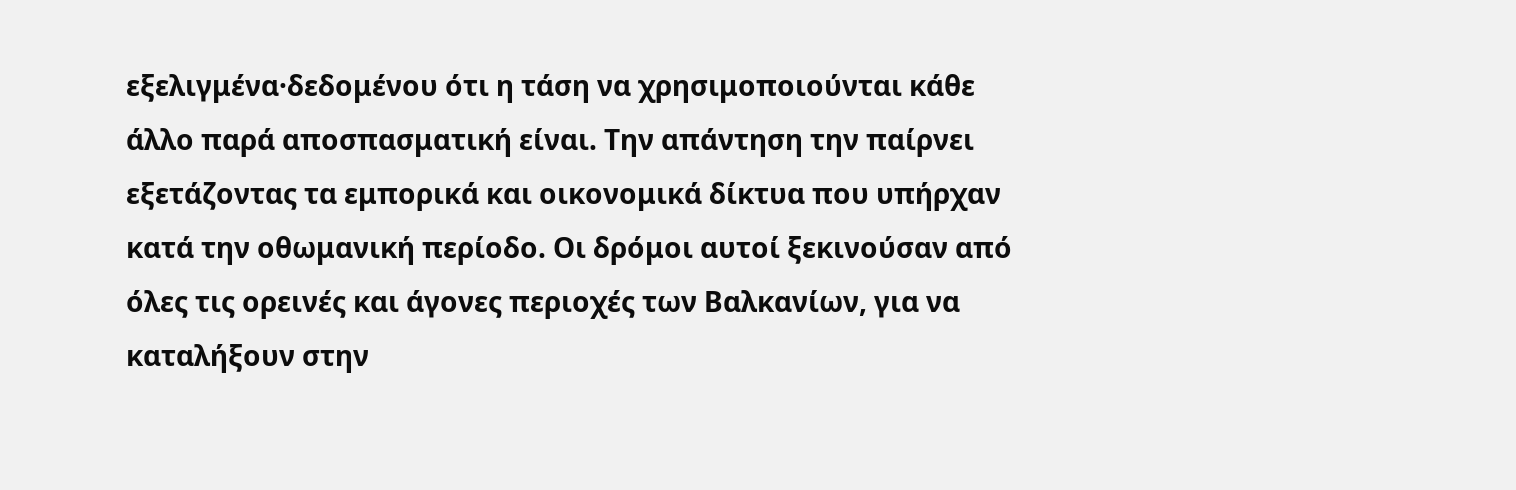εξελιγμένα·δεδομένου ότι η τάση να χρησιμοποιούνται κάθε άλλο παρά αποσπασματική είναι. Την απάντηση την παίρνει εξετάζοντας τα εμπορικά και οικονομικά δίκτυα που υπήρχαν κατά την οθωμανική περίοδο. Οι δρόμοι αυτοί ξεκινούσαν από όλες τις ορεινές και άγονες περιοχές των Βαλκανίων, για να καταλήξουν στην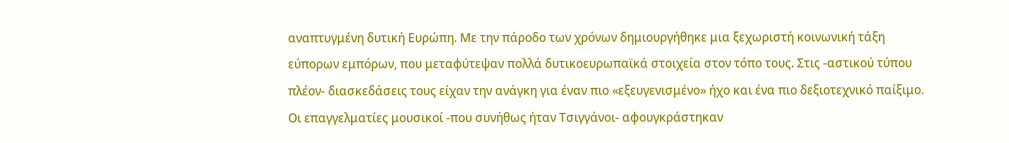αναπτυγμένη δυτική Ευρώπη. Με την πάροδο των χρόνων δημιουργήθηκε μια ξεχωριστή κοινωνική τάξη εύπορων εμπόρων, που μεταφύτεψαν πολλά δυτικοευρωπαϊκά στοιχεία στον τόπο τους. Στις -αστικού τύπου πλέον- διασκεδάσεις τους είχαν την ανάγκη για έναν πιο «εξευγενισμένο» ήχο και ένα πιο δεξιοτεχνικό παίξιμο. Οι επαγγελματίες μουσικοί -που συνήθως ήταν Τσιγγάνοι- αφουγκράστηκαν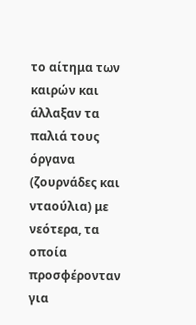το αίτημα των καιρών και άλλαξαν τα παλιά τους όργανα (ζουρνάδες και νταούλια) με νεότερα, τα οποία προσφέρονταν για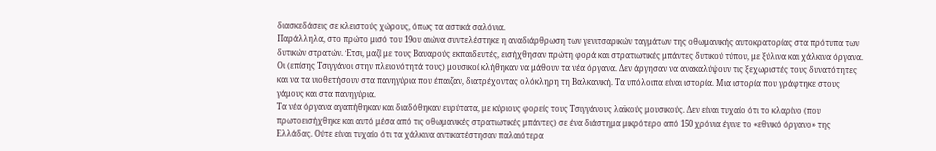διασκεδάσεις σε κλειστούς χώρους, όπως τα αστικά σαλόνια.
Παράλληλα, στο πρώτο μισό του 19ου αιώνα συντελέστηκε η αναδιάρθρωση των γενιτσαρικών ταγμάτων της οθωμανικής αυτοκρατορίας στα πρότυπα των δυτικών στρατών. Έτσι, μαζί με τους Βαυαρούς εκπαιδευτές, εισήχθησαν πρώτη φορά και στρατιωτικές μπάντες δυτικού τύπου, με ξύλινα και χάλκινα όργανα. Οι (επίσης Τσιγγάνοι στην πλειονότητά τους) μουσικοί κλήθηκαν να μάθουν τα νέα όργανα. Δεν άργησαν να ανακαλύψουν τις ξεχωριστές τους δυνατότητες και να τα υιοθετήσουν στα πανηγύρια που έπαιζαν, διατρέχοντας ολόκληρη τη Βαλκανική. Τα υπόλοιπα είναι ιστορία. Μια ιστορία που γράφτηκε στους γάμους και στα πανηγύρια.
Τα νέα όργανα αγαπήθηκαν και διαδόθηκαν ευρύτατα, με κύριους φορείς τους Τσιγγάνους λαϊκούς μουσικούς. Δεν είναι τυχαίο ότι το κλαρίνο (που πρωτοεισήχθηκε και αυτό μέσα από τις οθωμανικές στρατιωτικές μπάντες) σε ένα διάστημα μικρότερο από 150 χρόνια έγινε το «εθνικό όργανο» της Ελλάδας. Ούτε είναι τυχαίο ότι τα χάλκινα αντικατέστησαν παλαιότερα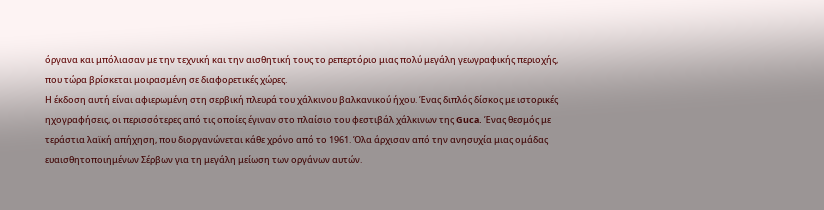όργανα και μπόλιασαν με την τεχνική και την αισθητική τους το ρεπερτόριο μιας πολύ μεγάλη γεωγραφικής περιοχής, που τώρα βρίσκεται μοιρασμένη σε διαφορετικές χώρες.
Η έκδοση αυτή είναι αφιερωμένη στη σερβική πλευρά του χάλκινου βαλκανικού ήχου. Ένας διπλός δίσκος με ιστορικές ηχογραφήσεις, οι περισσότερες από τις οποίες έγιναν στο πλαίσιο του φεστιβάλ χάλκινων της Guca. Ένας θεσμός με τεράστια λαϊκή απήχηση, που διοργανώνεται κάθε χρόνο από το 1961. Όλα άρχισαν από την ανησυχία μιας ομάδας ευαισθητοποιημένων Σέρβων για τη μεγάλη μείωση των οργάνων αυτών.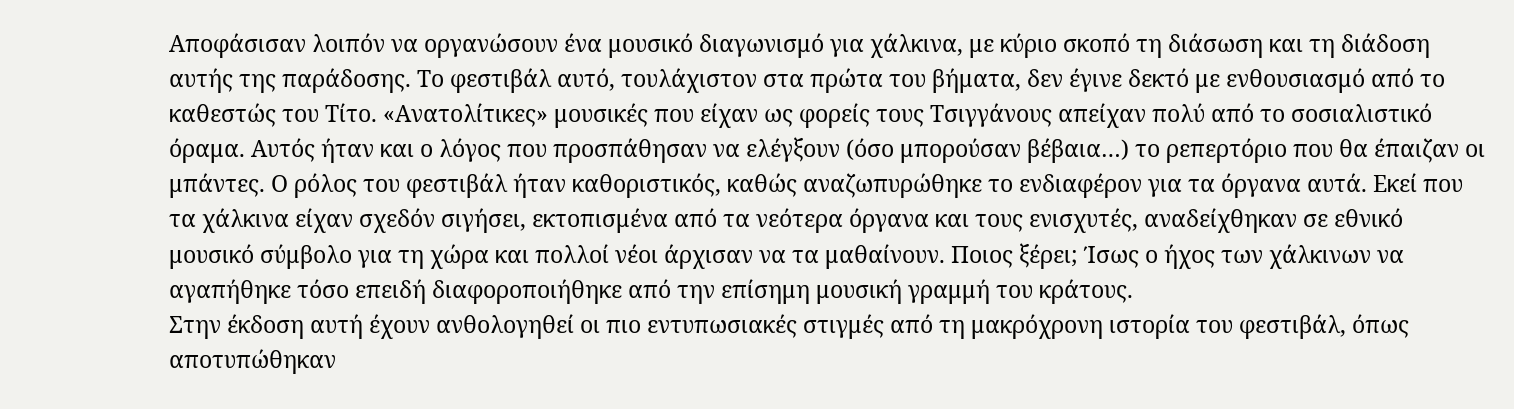Αποφάσισαν λοιπόν να οργανώσουν ένα μουσικό διαγωνισμό για χάλκινα, με κύριο σκοπό τη διάσωση και τη διάδοση αυτής της παράδοσης. Το φεστιβάλ αυτό, τουλάχιστον στα πρώτα του βήματα, δεν έγινε δεκτό με ενθουσιασμό από το καθεστώς του Τίτο. «Ανατολίτικες» μουσικές που είχαν ως φορείς τους Τσιγγάνους απείχαν πολύ από το σοσιαλιστικό όραμα. Αυτός ήταν και ο λόγος που προσπάθησαν να ελέγξουν (όσο μπορούσαν βέβαια…) το ρεπερτόριο που θα έπαιζαν οι μπάντες. Ο ρόλος του φεστιβάλ ήταν καθοριστικός, καθώς αναζωπυρώθηκε το ενδιαφέρον για τα όργανα αυτά. Εκεί που τα χάλκινα είχαν σχεδόν σιγήσει, εκτοπισμένα από τα νεότερα όργανα και τους ενισχυτές, αναδείχθηκαν σε εθνικό μουσικό σύμβολο για τη χώρα και πολλοί νέοι άρχισαν να τα μαθαίνουν. Ποιος ξέρει; Ίσως ο ήχος των χάλκινων να αγαπήθηκε τόσο επειδή διαφοροποιήθηκε από την επίσημη μουσική γραμμή του κράτους.
Στην έκδοση αυτή έχουν ανθολογηθεί οι πιο εντυπωσιακές στιγμές από τη μακρόχρονη ιστορία του φεστιβάλ, όπως αποτυπώθηκαν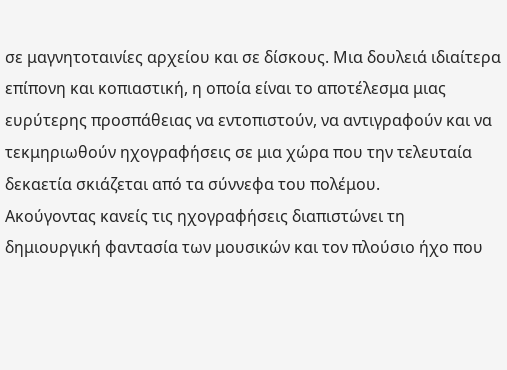σε μαγνητοταινίες αρχείου και σε δίσκους. Μια δουλειά ιδιαίτερα επίπονη και κοπιαστική, η οποία είναι το αποτέλεσμα μιας ευρύτερης προσπάθειας να εντοπιστούν, να αντιγραφούν και να τεκμηριωθούν ηχογραφήσεις σε μια χώρα που την τελευταία δεκαετία σκιάζεται από τα σύννεφα του πολέμου.
Ακούγοντας κανείς τις ηχογραφήσεις διαπιστώνει τη δημιουργική φαντασία των μουσικών και τον πλούσιο ήχο που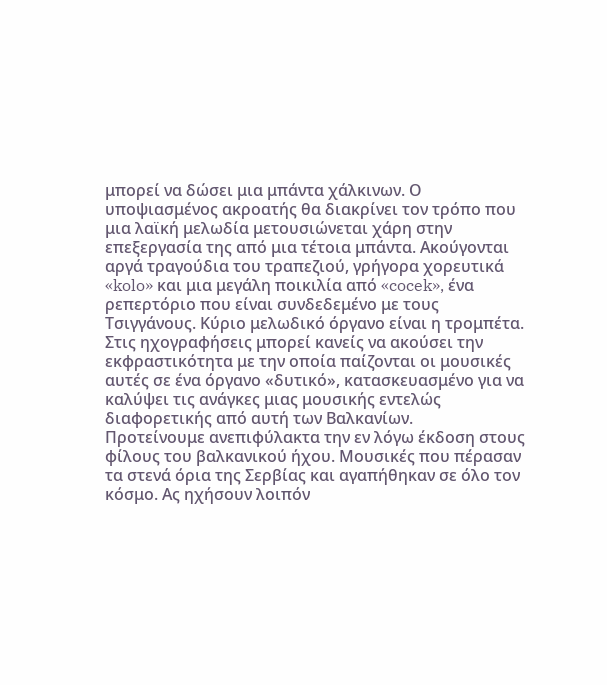μπορεί να δώσει μια μπάντα χάλκινων. Ο υποψιασμένος ακροατής θα διακρίνει τον τρόπο που μια λαϊκή μελωδία μετουσιώνεται χάρη στην επεξεργασία της από μια τέτοια μπάντα. Ακούγονται αργά τραγούδια του τραπεζιού, γρήγορα χορευτικά «kolo» και μια μεγάλη ποικιλία από «cocek», ένα ρεπερτόριο που είναι συνδεδεμένο με τους Τσιγγάνους. Κύριο μελωδικό όργανο είναι η τρομπέτα. Στις ηχογραφήσεις μπορεί κανείς να ακούσει την εκφραστικότητα με την οποία παίζονται οι μουσικές αυτές σε ένα όργανο «δυτικό», κατασκευασμένο για να καλύψει τις ανάγκες μιας μουσικής εντελώς διαφορετικής από αυτή των Βαλκανίων.
Προτείνουμε ανεπιφύλακτα την εν λόγω έκδοση στους φίλους του βαλκανικού ήχου. Μουσικές που πέρασαν τα στενά όρια της Σερβίας και αγαπήθηκαν σε όλο τον κόσμο. Ας ηχήσουν λοιπόν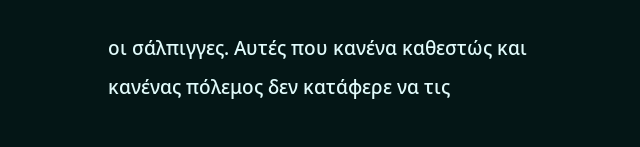οι σάλπιγγες. Αυτές που κανένα καθεστώς και κανένας πόλεμος δεν κατάφερε να τις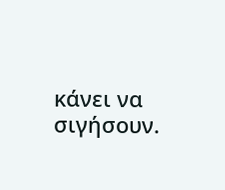κάνει να σιγήσουν.